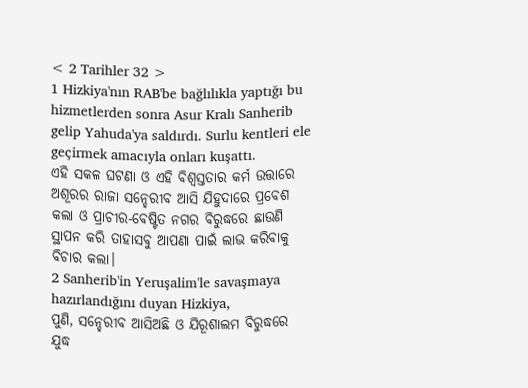< 2 Tarihler 32 >
1 Hizkiya'nın RAB'be bağlılıkla yaptığı bu hizmetlerden sonra Asur Kralı Sanherib gelip Yahuda'ya saldırdı. Surlu kentleri ele geçirmek amacıyla onları kuşattı.
ଏହି ସକଳ ଘଟଣା ଓ ଏହି ବିଶ୍ୱସ୍ତତାର କର୍ମ ଉତ୍ତାରେ ଅଶୂରର ରାଜା ସନ୍ହେରୀବ ଆସି ଯିହୁଦାରେ ପ୍ରବେଶ କଲା ଓ ପ୍ରାଚୀର-ବେଷ୍ଟିତ ନଗର ବିରୁଦ୍ଧରେ ଛାଉଣି ସ୍ଥାପନ କରି ତାହାସବୁ ଆପଣା ପାଇଁ ଲାଭ କରିବାକୁ ବିଚାର କଲା।
2 Sanherib'in Yeruşalim'le savaşmaya hazırlandığını duyan Hizkiya,
ପୁଣି, ସନ୍ହେରୀବ ଆସିଅଛି ଓ ଯିରୂଶାଲମ ବିରୁଦ୍ଧରେ ଯୁଦ୍ଧ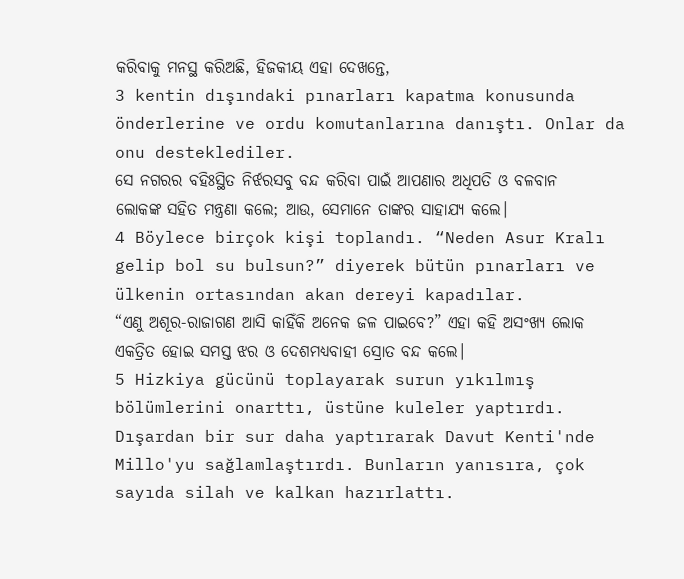କରିବାକୁ ମନସ୍ଥ କରିଅଛି, ହିଜକୀୟ ଏହା ଦେଖନ୍ତେ,
3 kentin dışındaki pınarları kapatma konusunda önderlerine ve ordu komutanlarına danıştı. Onlar da onu desteklediler.
ସେ ନଗରର ବହିଃସ୍ଥିତ ନିର୍ଝରସବୁ ବନ୍ଦ କରିବା ପାଇଁ ଆପଣାର ଅଧିପତି ଓ ବଳବାନ ଲୋକଙ୍କ ସହିତ ମନ୍ତ୍ରଣା କଲେ; ଆଉ, ସେମାନେ ତାଙ୍କର ସାହାଯ୍ୟ କଲେ।
4 Böylece birçok kişi toplandı. “Neden Asur Kralı gelip bol su bulsun?” diyerek bütün pınarları ve ülkenin ortasından akan dereyi kapadılar.
“ଏଣୁ ଅଶୂର-ରାଜାଗଣ ଆସି କାହିଁକି ଅନେକ ଜଳ ପାଇବେ?” ଏହା କହି ଅସଂଖ୍ୟ ଲୋକ ଏକତ୍ରିତ ହୋଇ ସମସ୍ତ ଝର ଓ ଦେଶମଧ୍ୟବାହୀ ସ୍ରୋତ ବନ୍ଦ କଲେ।
5 Hizkiya gücünü toplayarak surun yıkılmış bölümlerini onarttı, üstüne kuleler yaptırdı. Dışardan bir sur daha yaptırarak Davut Kenti'nde Millo'yu sağlamlaştırdı. Bunların yanısıra, çok sayıda silah ve kalkan hazırlattı.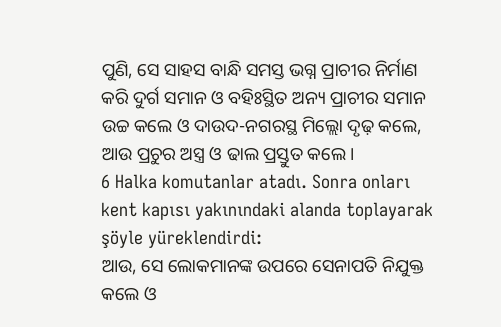ପୁଣି, ସେ ସାହସ ବାନ୍ଧି ସମସ୍ତ ଭଗ୍ନ ପ୍ରାଚୀର ନିର୍ମାଣ କରି ଦୁର୍ଗ ସମାନ ଓ ବହିଃସ୍ଥିତ ଅନ୍ୟ ପ୍ରାଚୀର ସମାନ ଉଚ୍ଚ କଲେ ଓ ଦାଉଦ-ନଗରସ୍ଥ ମିଲ୍ଲୋ ଦୃଢ଼ କଲେ, ଆଉ ପ୍ରଚୁର ଅସ୍ତ୍ର ଓ ଢାଲ ପ୍ରସ୍ତୁତ କଲେ।
6 Halka komutanlar atadı. Sonra onları kent kapısı yakınındaki alanda toplayarak şöyle yüreklendirdi:
ଆଉ, ସେ ଲୋକମାନଙ୍କ ଉପରେ ସେନାପତି ନିଯୁକ୍ତ କଲେ ଓ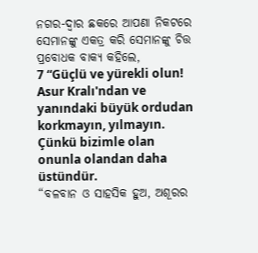ନଗର-ଦ୍ୱାର ଛକରେ ଆପଣା ନିକଟରେ ସେମାନଙ୍କୁ ଏକତ୍ର କରି ସେମାନଙ୍କୁ ଚିତ୍ତ ପ୍ରବୋଧକ ବାକ୍ୟ କହିଲେ,
7 “Güçlü ve yürekli olun! Asur Kralı'ndan ve yanındaki büyük ordudan korkmayın, yılmayın. Çünkü bizimle olan onunla olandan daha üstündür.
“ବଳବାନ ଓ ସାହସିକ ହୁଅ, ଅଶୂରର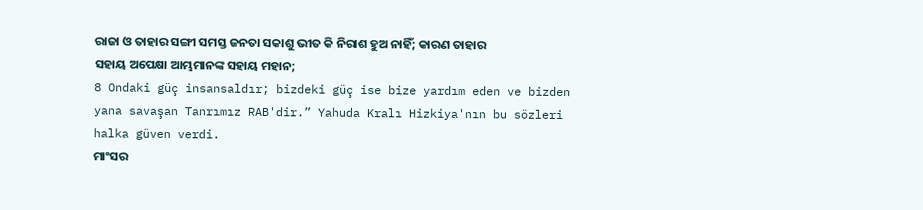ରାଜା ଓ ତାହାର ସଙ୍ଗୀ ସମସ୍ତ ଜନତା ସକାଶୁ ଭୀତ କି ନିରାଶ ହୁଅ ନାହିଁ; କାରଣ ତାହାର ସହାୟ ଅପେକ୍ଷା ଆମ୍ଭମାନଙ୍କ ସହାୟ ମହାନ;
8 Ondaki güç insansaldır; bizdeki güç ise bize yardım eden ve bizden yana savaşan Tanrımız RAB'dir.” Yahuda Kralı Hizkiya'nın bu sözleri halka güven verdi.
ମାଂସର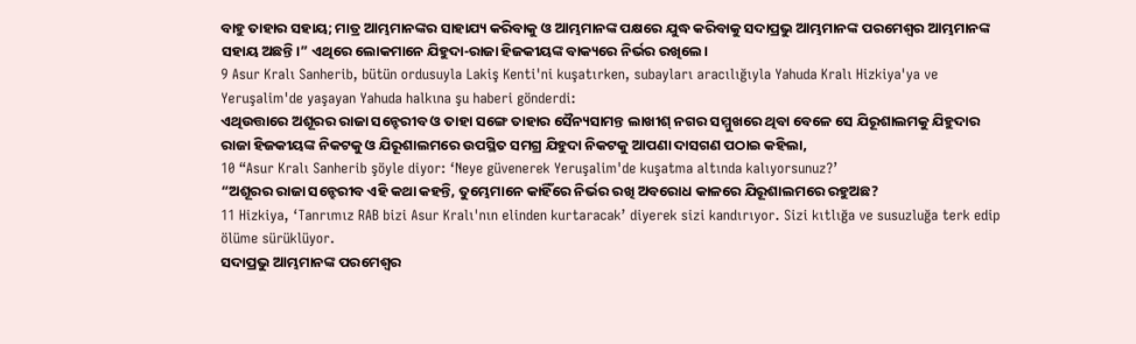ବାହୁ ତାହାର ସହାୟ; ମାତ୍ର ଆମ୍ଭମାନଙ୍କର ସାହାଯ୍ୟ କରିବାକୁ ଓ ଆମ୍ଭମାନଙ୍କ ପକ୍ଷରେ ଯୁଦ୍ଧ କରିବାକୁ ସଦାପ୍ରଭୁ ଆମ୍ଭମାନଙ୍କ ପରମେଶ୍ୱର ଆମ୍ଭମାନଙ୍କ ସହାୟ ଅଛନ୍ତି।” ଏଥିରେ ଲୋକମାନେ ଯିହୁଦା-ରାଜା ହିଜକୀୟଙ୍କ ବାକ୍ୟରେ ନିର୍ଭର ରଖିଲେ।
9 Asur Kralı Sanherib, bütün ordusuyla Lakiş Kenti'ni kuşatırken, subayları aracılığıyla Yahuda Kralı Hizkiya'ya ve Yeruşalim'de yaşayan Yahuda halkına şu haberi gönderdi:
ଏଥିଉତ୍ତାରେ ଅଶୂରର ରାଜା ସନ୍ହେରୀବ ଓ ତାହା ସଙ୍ଗେ ତାହାର ସୈନ୍ୟସାମନ୍ତ ଲାଖୀଶ୍ ନଗର ସମ୍ମୁଖରେ ଥିବା ବେଳେ ସେ ଯିରୂଶାଲମକୁ ଯିହୁଦାର ରାଜା ହିଜକୀୟଙ୍କ ନିକଟକୁ ଓ ଯିରୂଶାଲମରେ ଉପସ୍ଥିତ ସମଗ୍ର ଯିହୁଦା ନିକଟକୁ ଆପଣା ଦାସଗଣ ପଠାଇ କହିଲା,
10 “Asur Kralı Sanherib şöyle diyor: ‘Neye güvenerek Yeruşalim'de kuşatma altında kalıyorsunuz?’
“ଅଶୂରର ରାଜା ସନ୍ହେରୀବ ଏହି କଥା କହନ୍ତି, ତୁମ୍ଭେମାନେ କାହିଁରେ ନିର୍ଭର ରଖି ଅବରୋଧ କାଳରେ ଯିରୂଶାଲମରେ ରହୁଅଛ?
11 Hizkiya, ‘Tanrımız RAB bizi Asur Kralı'nın elinden kurtaracak’ diyerek sizi kandırıyor. Sizi kıtlığa ve susuzluğa terk edip ölüme sürüklüyor.
ସଦାପ୍ରଭୁ ଆମ୍ଭମାନଙ୍କ ପରମେଶ୍ୱର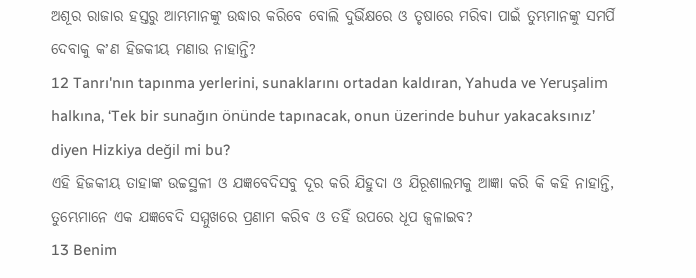ଅଶୂର ରାଜାର ହସ୍ତରୁ ଆମ୍ଭମାନଙ୍କୁ ଉଦ୍ଧାର କରିବେ ବୋଲି ଦୁର୍ଭିକ୍ଷରେ ଓ ତୃଷାରେ ମରିବା ପାଇଁ ତୁମ୍ଭମାନଙ୍କୁ ସମର୍ପି ଦେବାକୁ କʼଣ ହିଜକୀୟ ମଣାଉ ନାହାନ୍ତି?
12 Tanrı'nın tapınma yerlerini, sunaklarını ortadan kaldıran, Yahuda ve Yeruşalim halkına, ‘Tek bir sunağın önünde tapınacak, onun üzerinde buhur yakacaksınız’ diyen Hizkiya değil mi bu?
ଏହି ହିଜକୀୟ ତାହାଙ୍କ ଉଚ୍ଚସ୍ଥଳୀ ଓ ଯଜ୍ଞବେଦିସବୁ ଦୂର କରି ଯିହୁଦା ଓ ଯିରୂଶାଲମକୁ ଆଜ୍ଞା କରି କି କହି ନାହାନ୍ତି, ତୁମ୍ଭେମାନେ ଏକ ଯଜ୍ଞବେଦି ସମ୍ମୁଖରେ ପ୍ରଣାମ କରିବ ଓ ତହିଁ ଉପରେ ଧୂପ ଜ୍ୱଳାଇବ?
13 Benim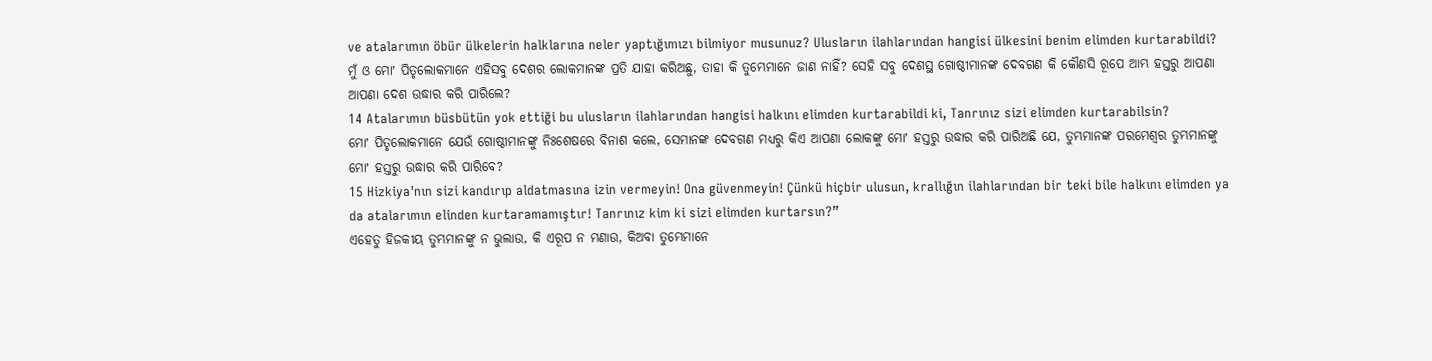ve atalarımın öbür ülkelerin halklarına neler yaptığımızı bilmiyor musunuz? Ulusların ilahlarından hangisi ülkesini benim elimden kurtarabildi?
ମୁଁ ଓ ମୋʼ ପିତୃଲୋକମାନେ ଏହିସବୁ ଦେଶର ଲୋକମାନଙ୍କ ପ୍ରତି ଯାହା କରିଅଛୁ, ତାହା କି ତୁମ୍ଭେମାନେ ଜାଣ ନାହିଁ? ସେହି ସବୁ ଦେଶସ୍ଥ ଗୋଷ୍ଠୀମାନଙ୍କ ଦେବଗଣ କି କୌଣସି ରୂପେ ଆମ୍ଭ ହସ୍ତରୁ ଆପଣା ଆପଣା ଦେଶ ଉଦ୍ଧାର କରି ପାରିଲେ?
14 Atalarımın büsbütün yok ettiği bu ulusların ilahlarından hangisi halkını elimden kurtarabildi ki, Tanrınız sizi elimden kurtarabilsin?
ମୋʼ ପିତୃଲୋକମାନେ ଯେଉଁ ଗୋଷ୍ଠୀମାନଙ୍କୁ ନିଃଶେଷରେ ବିନାଶ କଲେ, ସେମାନଙ୍କ ଦେବଗଣ ମଧ୍ୟରୁ କିଏ ଆପଣା ଲୋକଙ୍କୁ ମୋʼ ହସ୍ତରୁ ଉଦ୍ଧାର କରି ପାରିଅଛି ଯେ, ତୁମ୍ଭମାନଙ୍କ ପରମେଶ୍ୱର ତୁମ୍ଭମାନଙ୍କୁ ମୋʼ ହସ୍ତରୁ ଉଦ୍ଧାର କରି ପାରିବେ?
15 Hizkiya'nın sizi kandırıp aldatmasına izin vermeyin! Ona güvenmeyin! Çünkü hiçbir ulusun, krallığın ilahlarından bir teki bile halkını elimden ya da atalarımın elinden kurtaramamıştır! Tanrınız kim ki sizi elimden kurtarsın?”
ଏହେତୁ ହିଜକୀୟ ତୁମ୍ଭମାନଙ୍କୁ ନ ଭୁଲାଉ, କି ଏରୂପ ନ ମଣାଉ, କିଅବା ତୁମ୍ଭେମାନେ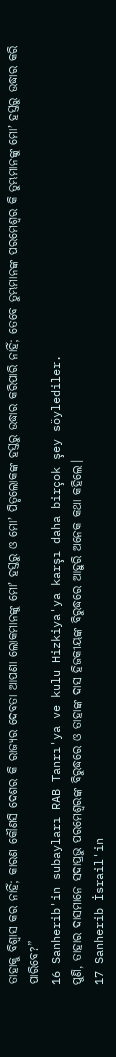ତାହାକୁ ବିଶ୍ୱାସ କର ନାହିଁ; କାରଣ କୌଣସି ଦେଶର କି ରାଜ୍ୟର ଦେବତା ଆପଣା ଲୋକମାନଙ୍କୁ ମୋʼ ହସ୍ତରୁ ଓ ମୋʼ ପିତୃଲୋକଙ୍କ ହସ୍ତରୁ ଉଦ୍ଧାର କରିପାରି ନାହିଁ; ତେବେ ତୁମ୍ଭମାନଙ୍କ ପରମେଶ୍ୱର କି ତୁମ୍ଭମାନଙ୍କୁ ମୋʼ ହସ୍ତରୁ ଉଦ୍ଧାର କରି ପାରିବେ?”
16 Sanherib'in subayları RAB Tanrı'ya ve kulu Hizkiya'ya karşı daha birçok şey söylediler.
ପୁଣି, ତାହାର ଦାସମାନେ ସଦାପ୍ରଭୁ ପରମେଶ୍ୱରଙ୍କ ବିରୁଦ୍ଧରେ ଓ ତାହାଙ୍କ ଦାସ ହିଜକୀୟଙ୍କ ବିରୁଦ୍ଧରେ ଆହୁରି ଅନେକ କଥା କହିଲେ।
17 Sanherib İsrail'in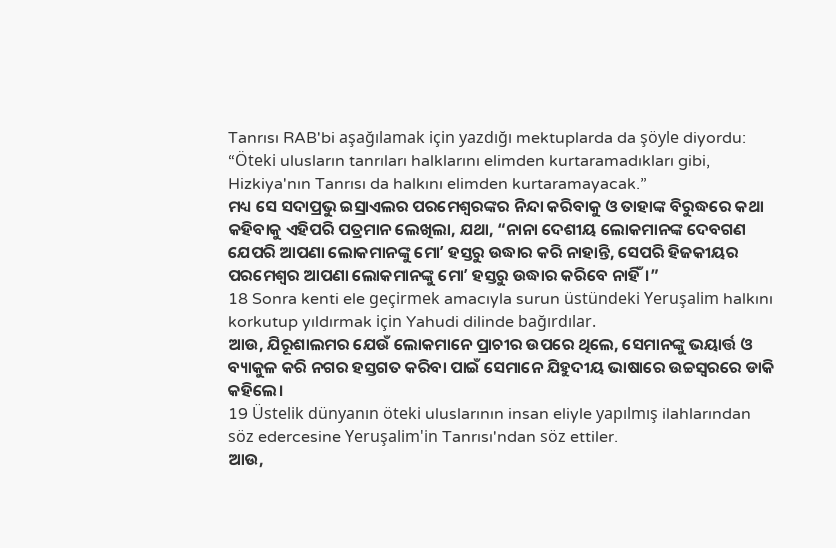Tanrısı RAB'bi aşağılamak için yazdığı mektuplarda da şöyle diyordu: “Öteki ulusların tanrıları halklarını elimden kurtaramadıkları gibi, Hizkiya'nın Tanrısı da halkını elimden kurtaramayacak.”
ମଧ୍ୟ ସେ ସଦାପ୍ରଭୁ ଇସ୍ରାଏଲର ପରମେଶ୍ୱରଙ୍କର ନିନ୍ଦା କରିବାକୁ ଓ ତାହାଙ୍କ ବିରୁଦ୍ଧରେ କଥା କହିବାକୁ ଏହିପରି ପତ୍ରମାନ ଲେଖିଲା, ଯଥା, “ନାନା ଦେଶୀୟ ଲୋକମାନଙ୍କ ଦେବଗଣ ଯେପରି ଆପଣା ଲୋକମାନଙ୍କୁ ମୋʼ ହସ୍ତରୁ ଉଦ୍ଧାର କରି ନାହାନ୍ତି, ସେପରି ହିଜକୀୟର ପରମେଶ୍ୱର ଆପଣା ଲୋକମାନଙ୍କୁ ମୋʼ ହସ୍ତରୁ ଉଦ୍ଧାର କରିବେ ନାହିଁ।”
18 Sonra kenti ele geçirmek amacıyla surun üstündeki Yeruşalim halkını korkutup yıldırmak için Yahudi dilinde bağırdılar.
ଆଉ, ଯିରୂଶାଲମର ଯେଉଁ ଲୋକମାନେ ପ୍ରାଚୀର ଉପରେ ଥିଲେ, ସେମାନଙ୍କୁ ଭୟାର୍ତ୍ତ ଓ ବ୍ୟାକୁଳ କରି ନଗର ହସ୍ତଗତ କରିବା ପାଇଁ ସେମାନେ ଯିହୁଦୀୟ ଭାଷାରେ ଉଚ୍ଚସ୍ୱରରେ ଡାକି କହିଲେ।
19 Üstelik dünyanın öteki uluslarının insan eliyle yapılmış ilahlarından söz edercesine Yeruşalim'in Tanrısı'ndan söz ettiler.
ଆଉ,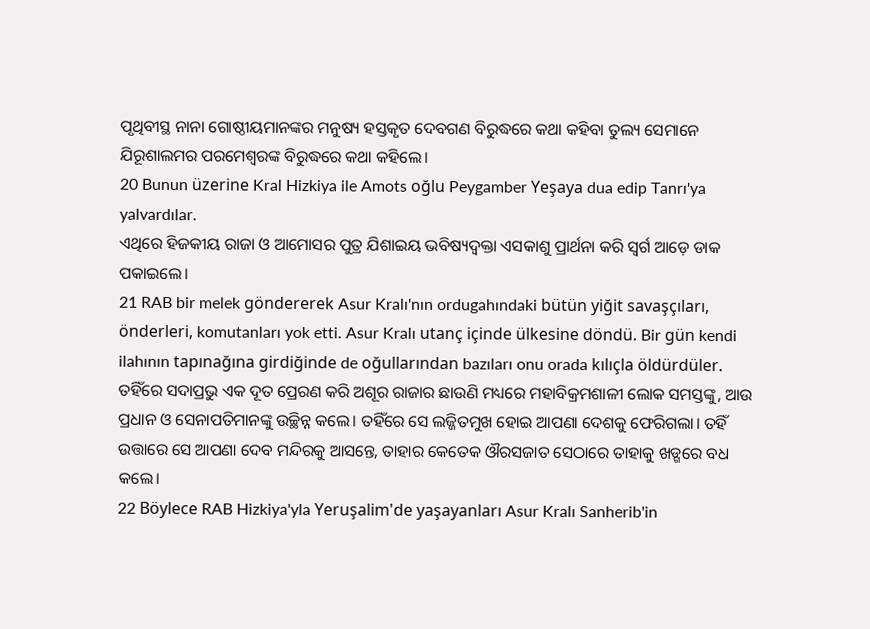ପୃଥିବୀସ୍ଥ ନାନା ଗୋଷ୍ଠୀୟମାନଙ୍କର ମନୁଷ୍ୟ ହସ୍ତକୃତ ଦେବଗଣ ବିରୁଦ୍ଧରେ କଥା କହିବା ତୁଲ୍ୟ ସେମାନେ ଯିରୂଶାଲମର ପରମେଶ୍ୱରଙ୍କ ବିରୁଦ୍ଧରେ କଥା କହିଲେ।
20 Bunun üzerine Kral Hizkiya ile Amots oğlu Peygamber Yeşaya dua edip Tanrı'ya yalvardılar.
ଏଥିରେ ହିଜକୀୟ ରାଜା ଓ ଆମୋସର ପୁତ୍ର ଯିଶାଇୟ ଭବିଷ୍ୟଦ୍ବକ୍ତା ଏସକାଶୁ ପ୍ରାର୍ଥନା କରି ସ୍ୱର୍ଗ ଆଡ଼େ ଡାକ ପକାଇଲେ।
21 RAB bir melek göndererek Asur Kralı'nın ordugahındaki bütün yiğit savaşçıları, önderleri, komutanları yok etti. Asur Kralı utanç içinde ülkesine döndü. Bir gün kendi ilahının tapınağına girdiğinde de oğullarından bazıları onu orada kılıçla öldürdüler.
ତହିଁରେ ସଦାପ୍ରଭୁ ଏକ ଦୂତ ପ୍ରେରଣ କରି ଅଶୂର ରାଜାର ଛାଉଣି ମଧ୍ୟରେ ମହାବିକ୍ରମଶାଳୀ ଲୋକ ସମସ୍ତଙ୍କୁ, ଆଉ ପ୍ରଧାନ ଓ ସେନାପତିମାନଙ୍କୁ ଉଚ୍ଛିନ୍ନ କଲେ। ତହିଁରେ ସେ ଲଜ୍ଜିତମୁଖ ହୋଇ ଆପଣା ଦେଶକୁ ଫେରିଗଲା। ତହିଁ ଉତ୍ତାରେ ସେ ଆପଣା ଦେବ ମନ୍ଦିରକୁ ଆସନ୍ତେ, ତାହାର କେତେକ ଔରସଜାତ ସେଠାରେ ତାହାକୁ ଖଡ୍ଗରେ ବଧ କଲେ।
22 Böylece RAB Hizkiya'yla Yeruşalim'de yaşayanları Asur Kralı Sanherib'in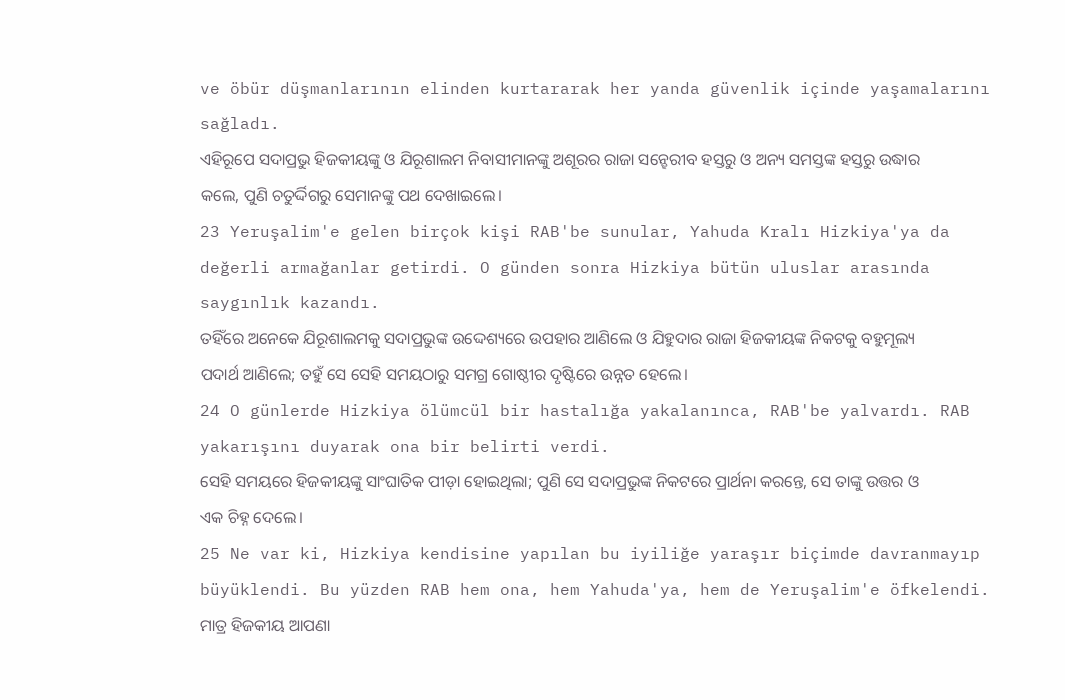ve öbür düşmanlarının elinden kurtararak her yanda güvenlik içinde yaşamalarını sağladı.
ଏହିରୂପେ ସଦାପ୍ରଭୁ ହିଜକୀୟଙ୍କୁ ଓ ଯିରୂଶାଲମ ନିବାସୀମାନଙ୍କୁ ଅଶୂରର ରାଜା ସନ୍ହେରୀବ ହସ୍ତରୁ ଓ ଅନ୍ୟ ସମସ୍ତଙ୍କ ହସ୍ତରୁ ଉଦ୍ଧାର କଲେ, ପୁଣି ଚତୁର୍ଦ୍ଦିଗରୁ ସେମାନଙ୍କୁ ପଥ ଦେଖାଇଲେ।
23 Yeruşalim'e gelen birçok kişi RAB'be sunular, Yahuda Kralı Hizkiya'ya da değerli armağanlar getirdi. O günden sonra Hizkiya bütün uluslar arasında saygınlık kazandı.
ତହିଁରେ ଅନେକେ ଯିରୂଶାଲମକୁ ସଦାପ୍ରଭୁଙ୍କ ଉଦ୍ଦେଶ୍ୟରେ ଉପହାର ଆଣିଲେ ଓ ଯିହୁଦାର ରାଜା ହିଜକୀୟଙ୍କ ନିକଟକୁ ବହୁମୂଲ୍ୟ ପଦାର୍ଥ ଆଣିଲେ; ତହୁଁ ସେ ସେହି ସମୟଠାରୁ ସମଗ୍ର ଗୋଷ୍ଠୀର ଦୃଷ୍ଟିରେ ଉନ୍ନତ ହେଲେ।
24 O günlerde Hizkiya ölümcül bir hastalığa yakalanınca, RAB'be yalvardı. RAB yakarışını duyarak ona bir belirti verdi.
ସେହି ସମୟରେ ହିଜକୀୟଙ୍କୁ ସାଂଘାତିକ ପୀଡ଼ା ହୋଇଥିଲା; ପୁଣି ସେ ସଦାପ୍ରଭୁଙ୍କ ନିକଟରେ ପ୍ରାର୍ଥନା କରନ୍ତେ, ସେ ତାଙ୍କୁ ଉତ୍ତର ଓ ଏକ ଚିହ୍ନ ଦେଲେ।
25 Ne var ki, Hizkiya kendisine yapılan bu iyiliğe yaraşır biçimde davranmayıp büyüklendi. Bu yüzden RAB hem ona, hem Yahuda'ya, hem de Yeruşalim'e öfkelendi.
ମାତ୍ର ହିଜକୀୟ ଆପଣା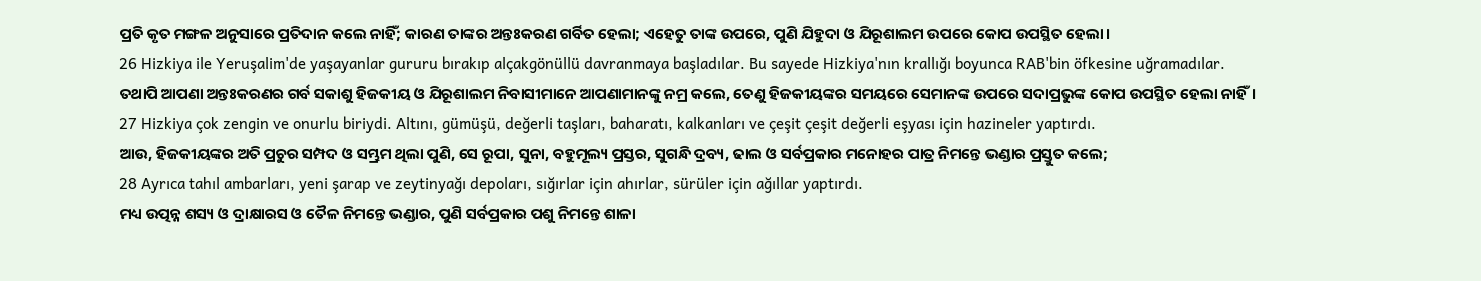ପ୍ରତି କୃତ ମଙ୍ଗଳ ଅନୁସାରେ ପ୍ରତିଦାନ କଲେ ନାହିଁ; କାରଣ ତାଙ୍କର ଅନ୍ତଃକରଣ ଗର୍ବିତ ହେଲା; ଏହେତୁ ତାଙ୍କ ଉପରେ, ପୁଣି ଯିହୁଦା ଓ ଯିରୂଶାଲମ ଉପରେ କୋପ ଉପସ୍ଥିତ ହେଲା।
26 Hizkiya ile Yeruşalim'de yaşayanlar gururu bırakıp alçakgönüllü davranmaya başladılar. Bu sayede Hizkiya'nın krallığı boyunca RAB'bin öfkesine uğramadılar.
ତଥାପି ଆପଣା ଅନ୍ତଃକରଣର ଗର୍ବ ସକାଶୁ ହିଜକୀୟ ଓ ଯିରୂଶାଲମ ନିବାସୀମାନେ ଆପଣାମାନଙ୍କୁ ନମ୍ର କଲେ, ତେଣୁ ହିଜକୀୟଙ୍କର ସମୟରେ ସେମାନଙ୍କ ଉପରେ ସଦାପ୍ରଭୁଙ୍କ କୋପ ଉପସ୍ଥିତ ହେଲା ନାହିଁ।
27 Hizkiya çok zengin ve onurlu biriydi. Altını, gümüşü, değerli taşları, baharatı, kalkanları ve çeşit çeşit değerli eşyası için hazineler yaptırdı.
ଆଉ, ହିଜକୀୟଙ୍କର ଅତି ପ୍ରଚୁର ସମ୍ପଦ ଓ ସମ୍ଭ୍ରମ ଥିଲା ପୁଣି, ସେ ରୂପା, ସୁନା, ବହୁମୂଲ୍ୟ ପ୍ରସ୍ତର, ସୁଗନ୍ଧି ଦ୍ରବ୍ୟ, ଢାଲ ଓ ସର୍ବପ୍ରକାର ମନୋହର ପାତ୍ର ନିମନ୍ତେ ଭଣ୍ଡାର ପ୍ରସ୍ତୁତ କଲେ;
28 Ayrıca tahıl ambarları, yeni şarap ve zeytinyağı depoları, sığırlar için ahırlar, sürüler için ağıllar yaptırdı.
ମଧ୍ୟ ଉତ୍ପନ୍ନ ଶସ୍ୟ ଓ ଦ୍ରାକ୍ଷାରସ ଓ ତୈଳ ନିମନ୍ତେ ଭଣ୍ଡାର, ପୁଣି ସର୍ବପ୍ରକାର ପଶୁ ନିମନ୍ତେ ଶାଳା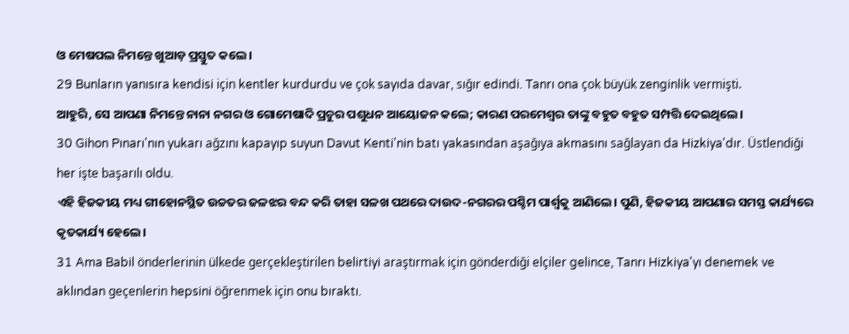ଓ ମେଷପଲ ନିମନ୍ତେ ଖୁଆଡ଼ ପ୍ରସ୍ତୁତ କଲେ।
29 Bunların yanısıra kendisi için kentler kurdurdu ve çok sayıda davar, sığır edindi. Tanrı ona çok büyük zenginlik vermişti.
ଆହୁରି, ସେ ଆପଣା ନିମନ୍ତେ ନାନା ନଗର ଓ ଗୋମେଷାଦି ପ୍ରଚୁର ପଶୁଧନ ଆୟୋଜନ କଲେ; କାରଣ ପରମେଶ୍ୱର ତାଙ୍କୁ ବହୁତ ବହୁତ ସମ୍ପତ୍ତି ଦେଇଥିଲେ।
30 Gihon Pınarı'nın yukarı ağzını kapayıp suyun Davut Kenti'nin batı yakasından aşağıya akmasını sağlayan da Hizkiya'dır. Üstlendiği her işte başarılı oldu.
ଏହି ହିଜକୀୟ ମଧ୍ୟ ଗୀହୋନସ୍ଥିତ ଉଚ୍ଚତର ଜଳଝର ବନ୍ଦ କରି ତାହା ସଳଖ ପଥରେ ଦାଉଦ-ନଗରର ପଶ୍ଚିମ ପାର୍ଶ୍ୱକୁ ଆଣିଲେ। ପୁଣି, ହିଜକୀୟ ଆପଣାର ସମସ୍ତ କାର୍ଯ୍ୟରେ କୃତକାର୍ଯ୍ୟ ହେଲେ।
31 Ama Babil önderlerinin ülkede gerçekleştirilen belirtiyi araştırmak için gönderdiği elçiler gelince, Tanrı Hizkiya'yı denemek ve aklından geçenlerin hepsini öğrenmek için onu bıraktı.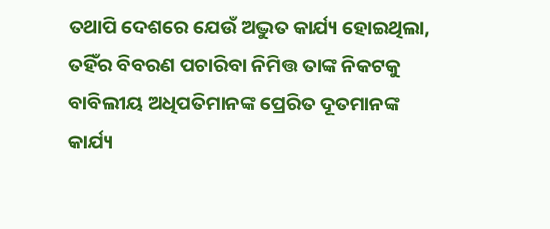ତଥାପି ଦେଶରେ ଯେଉଁ ଅଦ୍ଭୁତ କାର୍ଯ୍ୟ ହୋଇଥିଲା, ତହିଁର ବିବରଣ ପଚାରିବା ନିମିତ୍ତ ତାଙ୍କ ନିକଟକୁ ବାବିଲୀୟ ଅଧିପତିମାନଙ୍କ ପ୍ରେରିତ ଦୂତମାନଙ୍କ କାର୍ଯ୍ୟ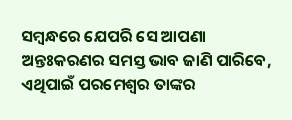ସମ୍ବନ୍ଧରେ ଯେପରି ସେ ଆପଣା ଅନ୍ତଃକରଣର ସମସ୍ତ ଭାବ ଜାଣି ପାରିବେ, ଏଥିପାଇଁ ପରମେଶ୍ୱର ତାଙ୍କର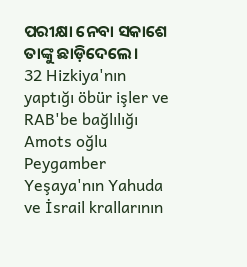ପରୀକ୍ଷା ନେବା ସକାଶେ ତାଙ୍କୁ ଛାଡ଼ିଦେଲେ।
32 Hizkiya'nın yaptığı öbür işler ve RAB'be bağlılığı Amots oğlu Peygamber Yeşaya'nın Yahuda ve İsrail krallarının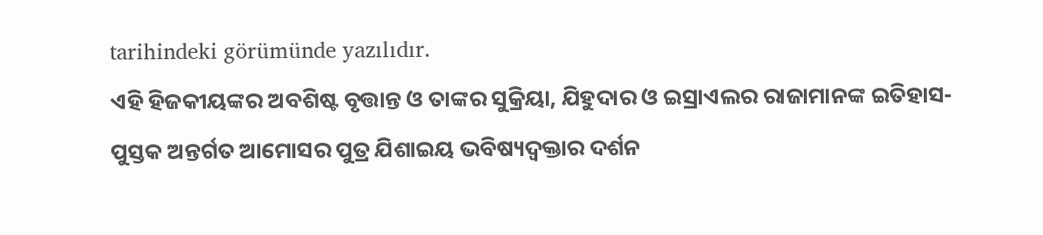tarihindeki görümünde yazılıdır.
ଏହି ହିଜକୀୟଙ୍କର ଅବଶିଷ୍ଟ ବୃତ୍ତାନ୍ତ ଓ ତାଙ୍କର ସୁକ୍ରିୟା, ଯିହୁଦାର ଓ ଇସ୍ରାଏଲର ରାଜାମାନଙ୍କ ଇତିହାସ-ପୁସ୍ତକ ଅନ୍ତର୍ଗତ ଆମୋସର ପୁତ୍ର ଯିଶାଇୟ ଭବିଷ୍ୟଦ୍ବକ୍ତାର ଦର୍ଶନ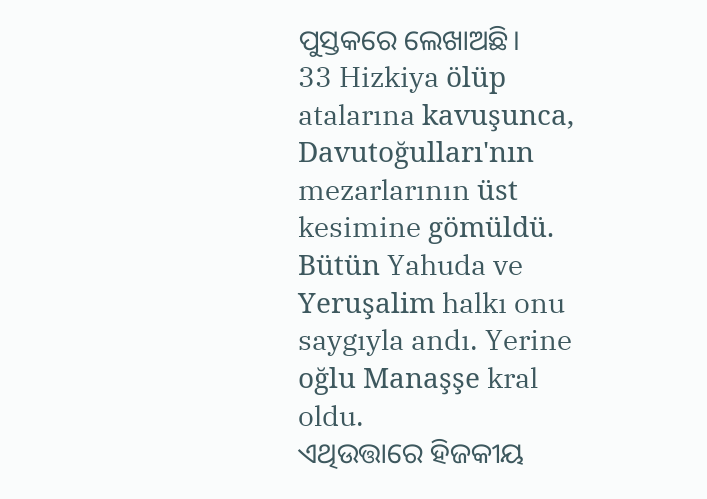ପୁସ୍ତକରେ ଲେଖାଅଛି।
33 Hizkiya ölüp atalarına kavuşunca, Davutoğulları'nın mezarlarının üst kesimine gömüldü. Bütün Yahuda ve Yeruşalim halkı onu saygıyla andı. Yerine oğlu Manaşşe kral oldu.
ଏଥିଉତ୍ତାରେ ହିଜକୀୟ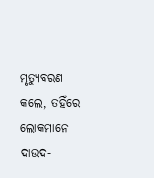ମୃତ୍ୟୁବରଣ କଲେ, ତହିଁରେ ଲୋକମାନେ ଦାଉଦ-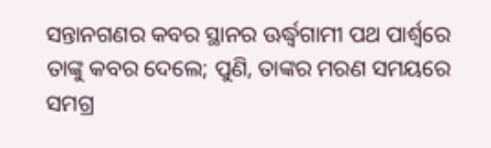ସନ୍ତାନଗଣର କବର ସ୍ଥାନର ଊର୍ଦ୍ଧ୍ୱଗାମୀ ପଥ ପାର୍ଶ୍ୱରେ ତାଙ୍କୁ କବର ଦେଲେ; ପୁଣି, ତାଙ୍କର ମରଣ ସମୟରେ ସମଗ୍ର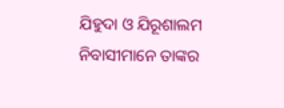ଯିହୁଦା ଓ ଯିରୂଶାଲମ ନିବାସୀମାନେ ତାଙ୍କର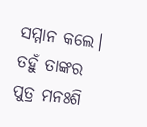ସମ୍ମାନ କଲେ। ତହୁଁ ତାଙ୍କର ପୁତ୍ର ମନଃଶି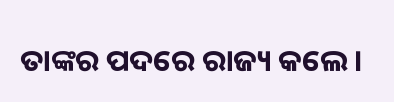ତାଙ୍କର ପଦରେ ରାଜ୍ୟ କଲେ।